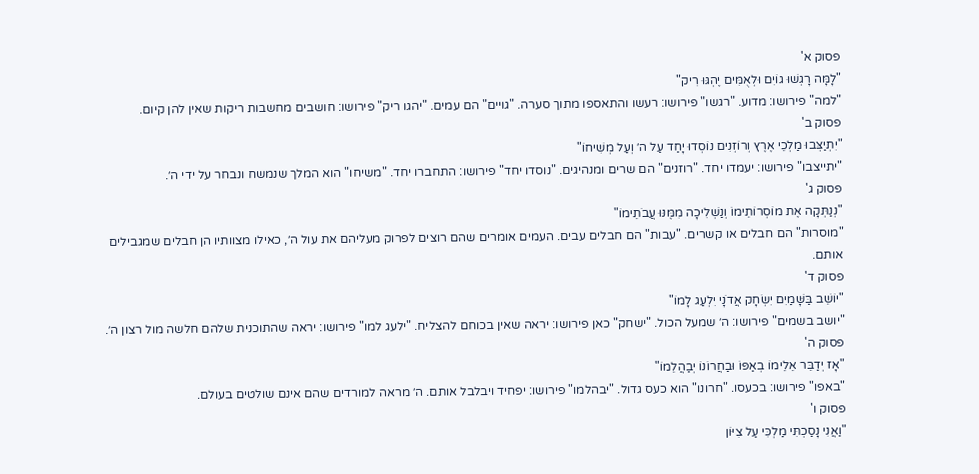פסוק א'
"לָמָּה רָגְשׁוּ גוֹיִם וּלְאֻמִּים יֶהְגּוּ רִיק"
"למה" פירושו: מדוע. "רגשו" פירושו: רעשו והתאספו מתוך סערה. "גויים" הם עמים. "יהגו ריק" פירושו: חושבים מחשבות ריקות שאין להן קיום.
פסוק ב'
"יִתְיַצְּבוּ מַלְכֵי אֶרֶץ וְרוֹזְנִים נוֹסְדוּ יָחַד עַל ה׳ וְעַל מְשִׁיחוֹ"
"יתייצבו" פירושו: יעמדו יחד. "רוזנים" הם שרים ומנהיגים. "נוסדו יחד" פירושו: התחברו יחד. "משיחו" הוא המלך שנמשח ונבחר על ידי ה׳.
פסוק ג'
"נְנַתְּקָה אֶת מוֹסְרוֹתֵימוֹ וְנַשְׁלִיכָה מִמֶּנּוּ עֲבֹתֵימוֹ"
"מוסרות" הם חבלים או קשרים. "עבות" הם חבלים עבים. העמים אומרים שהם רוצים לפרוק מעליהם את עול ה׳, כאילו מצוותיו הן חבלים שמגבילים אותם.
פסוק ד'
"יוֹשֵׁב בַּשָּׁמַיִם יִשְׂחָק אֲדֹנָי יִלְעַג לָמוֹ"
"יושב בשמים" פירושו: ה׳ שמעל הכול. "ישחק" כאן פירושו: יראה שאין בכוחם להצליח. "ילעג למו" פירושו: יראה שהתוכנית שלהם חלשה מול רצון ה׳.
פסוק ה'
"אָז יְדַבֵּר אֵלֵימוֹ בְאַפּוֹ וּבַחֲרוֹנוֹ יְבַהֲלֵמוֹ"
"באפו" פירושו: בכעסו. "חרונו" הוא כעס גדול. "יבהלמו" פירושו: יפחיד ויבלבל אותם. ה׳ מראה למורדים שהם אינם שולטים בעולם.
פסוק ו'
"וַאֲנִי נָסַכְתִּי מַלְכִּי עַל צִיּוֹן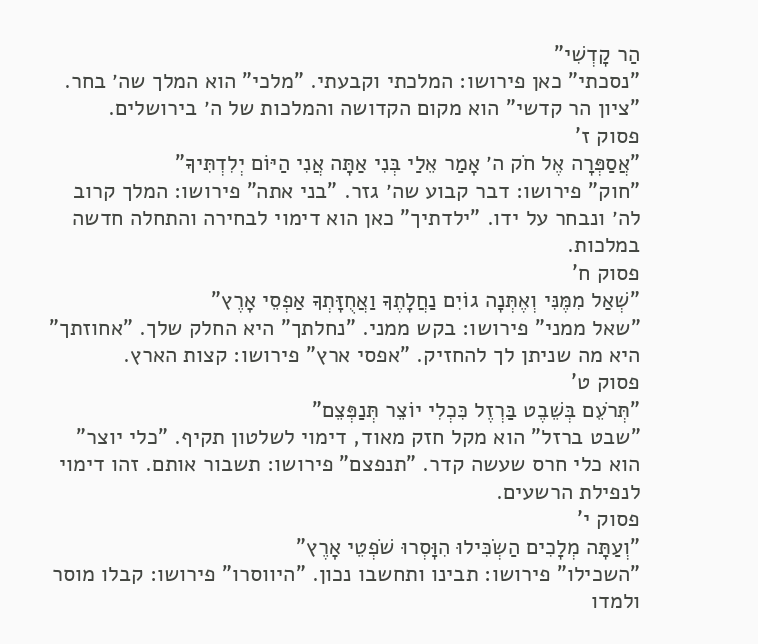הַר קָדְשִׁי"
"נסכתי" כאן פירושו: המלכתי וקבעתי. "מלכי" הוא המלך שה׳ בחר. "ציון הר קדשי" הוא מקום הקדושה והמלכות של ה׳ בירושלים.
פסוק ז'
"אֲסַפְּרָה אֶל חֹק ה׳ אָמַר אֵלַי בְּנִי אַתָּה אֲנִי הַיּוֹם יְלִדְתִּיךָ"
"חוק" פירושו: דבר קבוע שה׳ גזר. "בני אתה" פירושו: המלך קרוב לה׳ ונבחר על ידו. "ילדתיך" כאן הוא דימוי לבחירה והתחלה חדשה במלכות.
פסוק ח'
"שְׁאַל מִמֶּנִּי וְאֶתְּנָה גוֹיִם נַחֲלָתֶךָ וַאֲחֻזָּתְךָ אַפְסֵי אָרֶץ"
"שאל ממני" פירושו: בקש ממני. "נחלתך" היא החלק שלך. "אחוזתך" היא מה שניתן לך להחזיק. "אפסי ארץ" פירושו: קצות הארץ.
פסוק ט'
"תְּרֹעֵם בְּשֵׁבֶט בַּרְזֶל כִּכְלִי יוֹצֵר תְּנַפְּצֵם"
"שבט ברזל" הוא מקל חזק מאוד, דימוי לשלטון תקיף. "כלי יוצר" הוא כלי חרס שעשה קדר. "תנפצם" פירושו: תשבור אותם. זהו דימוי לנפילת הרשעים.
פסוק י'
"וְעַתָּה מְלָכִים הַשְׂכִּילוּ הִוָּסְרוּ שֹׁפְטֵי אָרֶץ"
"השכילו" פירושו: תבינו ותחשבו נכון. "היווסרו" פירושו: קבלו מוסר ולמדו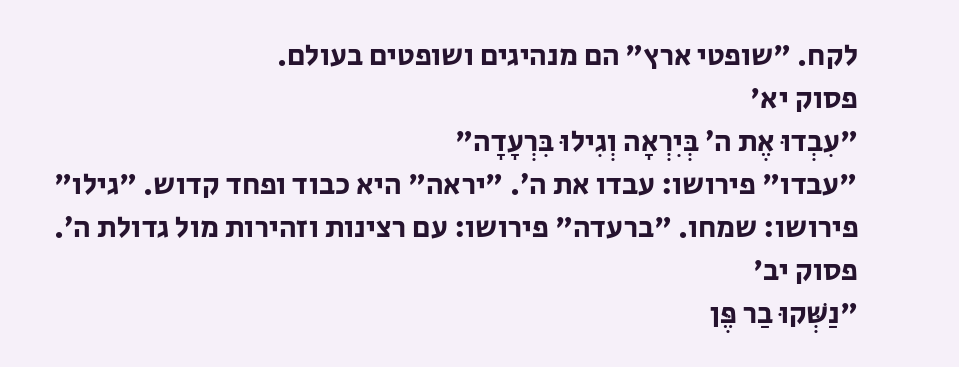לקח. "שופטי ארץ" הם מנהיגים ושופטים בעולם.
פסוק יא'
"עִבְדוּ אֶת ה׳ בְּיִרְאָה וְגִילוּ בִּרְעָדָה"
"עבדו" פירושו: עבדו את ה׳. "יראה" היא כבוד ופחד קדוש. "גילו" פירושו: שמחו. "ברעדה" פירושו: עם רצינות וזהירות מול גדולת ה׳.
פסוק יב'
"נַשְּׁקוּ בַר פֶּן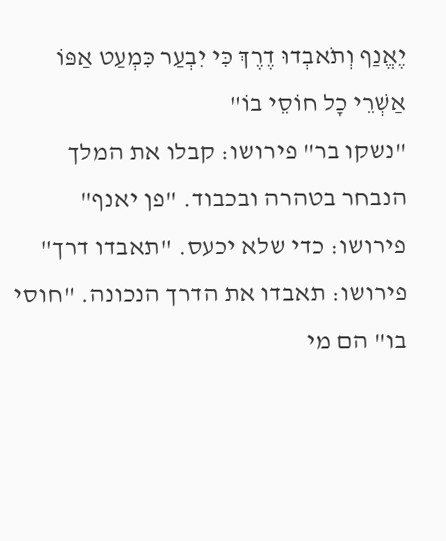יֶאֱנַף וְתֹאבְדוּ דֶרֶךְ כִּי יִבְעַר כִּמְעַט אַפּוֹ אַשְׁרֵי כָל חוֹסֵי בוֹ"
"נשקו בר" פירושו: קבלו את המלך הנבחר בטהרה ובכבוד. "פן יאנף" פירושו: כדי שלא יכעס. "תאבדו דרך" פירושו: תאבדו את הדרך הנכונה. "חוסי בו" הם מי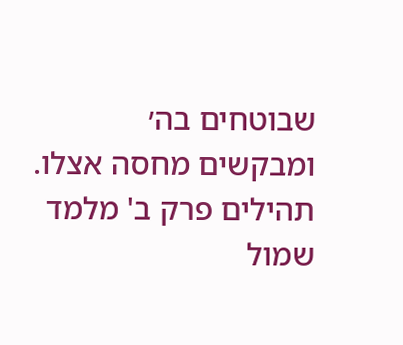שבוטחים בה׳ ומבקשים מחסה אצלו.
תהילים פרק ב' מלמד שמול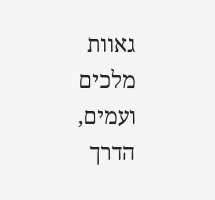גאוות מלכים ועמים, הדרך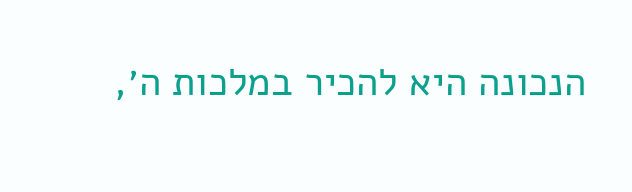הנכונה היא להכיר במלכות ה׳,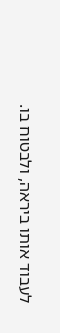לעבוד אותו ביראה, ולבטוח בו.